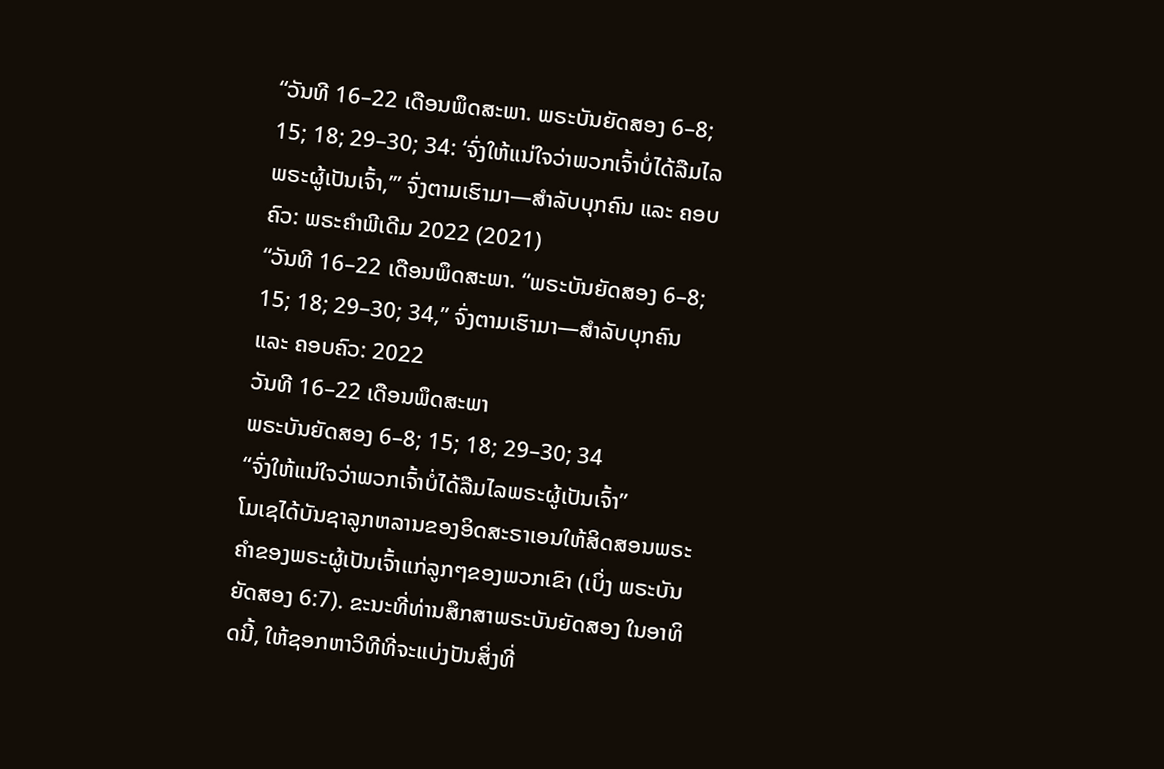“ວັນທີ 16–22 ເດືອນພຶດສະພາ. ພຣະບັນຍັດສອງ 6–8; 15; 18; 29–30; 34: ‘ຈົ່ງໃຫ້ແນ່ໃຈວ່າພວກເຈົ້າບໍ່ໄດ້ລືມໄລພຣະຜູ້ເປັນເຈົ້າ,’” ຈົ່ງຕາມເຮົາມາ—ສຳລັບບຸກຄົນ ແລະ ຄອບຄົວ: ພຣະຄຳພີເດີມ 2022 (2021)
“ວັນທີ 16–22 ເດືອນພຶດສະພາ. “ພຣະບັນຍັດສອງ 6–8; 15; 18; 29–30; 34,” ຈົ່ງຕາມເຮົາມາ—ສຳລັບບຸກຄົນ ແລະ ຄອບຄົວ: 2022
ວັນທີ 16–22 ເດືອນພຶດສະພາ
ພຣະບັນຍັດສອງ 6–8; 15; 18; 29–30; 34
“ຈົ່ງໃຫ້ແນ່ໃຈວ່າພວກເຈົ້າບໍ່ໄດ້ລືມໄລພຣະຜູ້ເປັນເຈົ້າ”
ໂມເຊໄດ້ບັນຊາລູກຫລານຂອງອິດສະຣາເອນໃຫ້ສິດສອນພຣະຄຳຂອງພຣະຜູ້ເປັນເຈົ້າແກ່ລູກໆຂອງພວກເຂົາ (ເບິ່ງ ພຣະບັນຍັດສອງ 6:7). ຂະນະທີ່ທ່ານສຶກສາພຣະບັນຍັດສອງ ໃນອາທິດນີ້, ໃຫ້ຊອກຫາວິທີທີ່ຈະແບ່ງປັນສິ່ງທີ່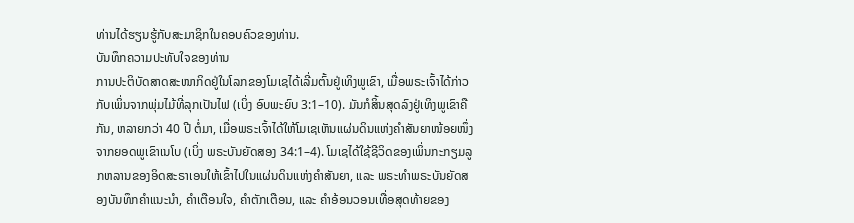ທ່ານໄດ້ຮຽນຮູ້ກັບສະມາຊິກໃນຄອບຄົວຂອງທ່ານ.
ບັນທຶກຄວາມປະທັບໃຈຂອງທ່ານ
ການປະຕິບັດສາດສະໜາກິດຢູ່ໃນໂລກຂອງໂມເຊໄດ້ເລີ່ມຕົ້ນຢູ່ເທິງພູເຂົາ, ເມື່ອພຣະເຈົ້າໄດ້ກ່າວກັບເພິ່ນຈາກພຸ່ມໄມ້ທີ່ລຸກເປັນໄຟ (ເບິ່ງ ອົບພະຍົບ 3:1–10). ມັນກໍສິ້ນສຸດລົງຢູ່ເທິງພູເຂົາຄືກັນ, ຫລາຍກວ່າ 40 ປີ ຕໍ່ມາ, ເມື່ອພຣະເຈົ້າໄດ້ໃຫ້ໂມເຊເຫັນແຜ່ນດິນແຫ່ງຄຳສັນຍາໜ້ອຍໜຶ່ງ ຈາກຍອດພູເຂົາເນໂບ (ເບິ່ງ ພຣະບັນຍັດສອງ 34:1–4). ໂມເຊໄດ້ໃຊ້ຊີວິດຂອງເພິ່ນກະກຽມລູກຫລານຂອງອິດສະຣາເອນໃຫ້ເຂົ້າໄປໃນແຜ່ນດິນແຫ່ງຄຳສັນຍາ, ແລະ ພຣະທຳພຣະບັນຍັດສອງບັນທຶກຄຳແນະນຳ, ຄຳເຕືອນໃຈ, ຄຳຕັກເຕືອນ, ແລະ ຄຳອ້ອນວອນເທື່ອສຸດທ້າຍຂອງ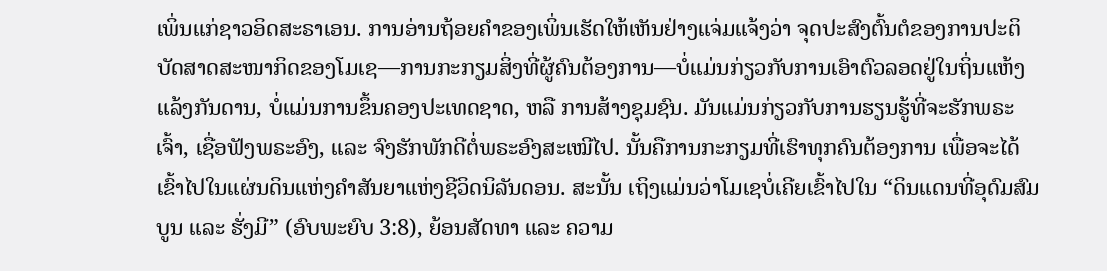ເພິ່ນແກ່ຊາວອິດສະຣາເອນ. ການອ່ານຖ້ອຍຄຳຂອງເພິ່ນເຮັດໃຫ້ເຫັນຢ່າງແຈ່ມແຈ້ງວ່າ ຈຸດປະສົງຕົ້ນຕໍຂອງການປະຕິບັດສາດສະໜາກິດຂອງໂມເຊ—ການກະກຽມສິ່ງທີ່ຜູ້ຄົນຕ້ອງການ—ບໍ່ແມ່ນກ່ຽວກັບການເອົາຕົວລອດຢູ່ໃນຖິ່ນແຫ້ງແລ້ງກັນດານ, ບໍ່ແມ່ນການຂຶ້ນຄອງປະເທດຊາດ, ຫລື ການສ້າງຊຸມຊົນ. ມັນແມ່ນກ່ຽວກັບການຮຽນຮູ້ທີ່ຈະຮັກພຣະເຈົ້າ, ເຊື່ອຟັງພຣະອົງ, ແລະ ຈົງຮັກພັກດີຕໍ່ພຣະອົງສະເໝີໄປ. ນັ້ນຄືການກະກຽມທີ່ເຮົາທຸກຄົນຕ້ອງການ ເພື່ອຈະໄດ້ເຂົ້າໄປໃນແຜ່ນດິນແຫ່ງຄຳສັນຍາແຫ່ງຊີວິດນິລັນດອນ. ສະນັ້ນ ເຖິງແມ່ນວ່າໂມເຊບໍ່ເຄີຍເຂົ້າໄປໃນ “ດິນແດນທີ່ອຸດົມສົມບູນ ແລະ ຮັ່ງມີ” (ອົບພະຍົບ 3:8), ຍ້ອນສັດທາ ແລະ ຄວາມ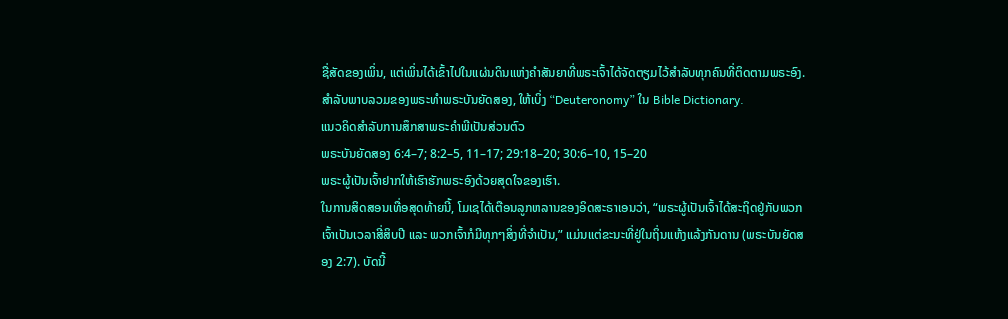ຊື່ສັດຂອງເພິ່ນ, ແຕ່ເພິ່ນໄດ້ເຂົ້າໄປໃນແຜ່ນດິນແຫ່ງຄຳສັນຍາທີ່ພຣະເຈົ້າໄດ້ຈັດຕຽມໄວ້ສຳລັບທຸກຄົນທີ່ຕິດຕາມພຣະອົງ.
ສຳລັບພາບລວມຂອງພຣະທຳພຣະບັນຍັດສອງ, ໃຫ້ເບິ່ງ “Deuteronomy” ໃນ Bible Dictionary.
ແນວຄິດສຳລັບການສຶກສາພຣະຄຳພີເປັນສ່ວນຕົວ
ພຣະບັນຍັດສອງ 6:4–7; 8:2–5, 11–17; 29:18–20; 30:6–10, 15–20
ພຣະຜູ້ເປັນເຈົ້າຢາກໃຫ້ເຮົາຮັກພຣະອົງດ້ວຍສຸດໃຈຂອງເຮົາ.
ໃນການສິດສອນເທື່ອສຸດທ້າຍນີ້, ໂມເຊໄດ້ເຕືອນລູກຫລານຂອງອິດສະຣາເອນວ່າ, “ພຣະຜູ້ເປັນເຈົ້າໄດ້ສະຖິດຢູ່ກັບພວກເຈົ້າເປັນເວລາສີ່ສິບປີ ແລະ ພວກເຈົ້າກໍມີທຸກໆສິ່ງທີ່ຈຳເປັນ,” ແມ່ນແຕ່ຂະນະທີ່ຢູ່ໃນຖິ່ນແຫ້ງແລ້ງກັນດານ (ພຣະບັນຍັດສອງ 2:7). ບັດນີ້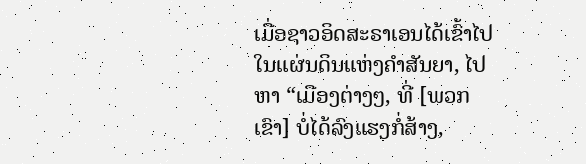ເມື່ອຊາວອິດສະຣາເອນໄດ້ເຂົ້າໄປໃນແຜ່ນດິນແຫ່ງຄຳສັນຍາ, ໄປຫາ “ເມືອງຕ່າງໆ, ທີ່ [ພວກເຂົາ] ບໍ່ໄດ້ລົງແຮງກໍ່ສ້າງ,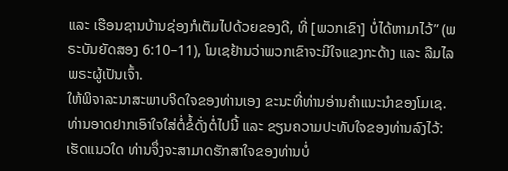ແລະ ເຮືອນຊານບ້ານຊ່ອງກໍເຕັມໄປດ້ວຍຂອງດີ, ທີ່ [ພວກເຂົາ] ບໍ່ໄດ້ຫາມາໄວ້” (ພຣະບັນຍັດສອງ 6:10–11), ໂມເຊຢ້ານວ່າພວກເຂົາຈະມີໃຈແຂງກະດ້າງ ແລະ ລືມໄລພຣະຜູ້ເປັນເຈົ້າ.
ໃຫ້ພິຈາລະນາສະພາບຈິດໃຈຂອງທ່ານເອງ ຂະນະທີ່ທ່ານອ່ານຄຳແນະນຳຂອງໂມເຊ. ທ່ານອາດຢາກເອົາໃຈໃສ່ຕໍ່ຂໍ້ດັ່ງຕໍ່ໄປນີ້ ແລະ ຂຽນຄວາມປະທັບໃຈຂອງທ່ານລົງໄວ້:
ເຮັດແນວໃດ ທ່ານຈຶ່ງຈະສາມາດຮັກສາໃຈຂອງທ່ານບໍ່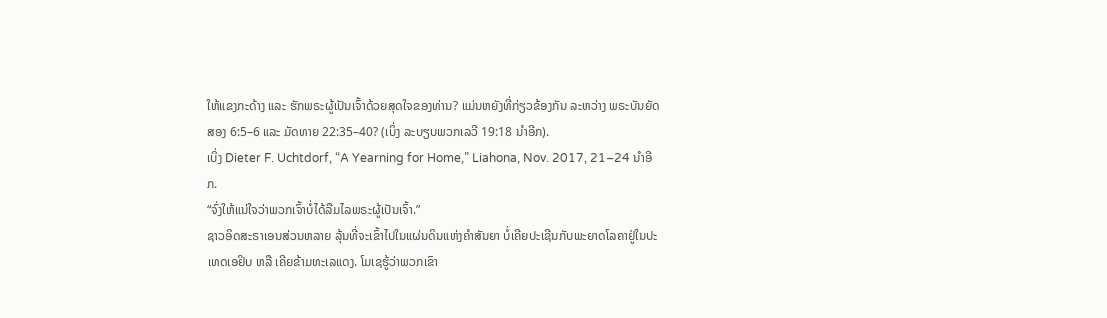ໃຫ້ແຂງກະດ້າງ ແລະ ຮັກພຣະຜູ້ເປັນເຈົ້າດ້ວຍສຸດໃຈຂອງທ່ານ? ແມ່ນຫຍັງທີ່ກ່ຽວຂ້ອງກັນ ລະຫວ່າງ ພຣະບັນຍັດສອງ 6:5–6 ແລະ ມັດທາຍ 22:35–40? (ເບິ່ງ ລະບຽບພວກເລວີ 19:18 ນຳອີກ).
ເບິ່ງ Dieter F. Uchtdorf, “A Yearning for Home,” Liahona, Nov. 2017, 21–24 ນຳອີກ.
“ຈົ່ງໃຫ້ແນ່ໃຈວ່າພວກເຈົ້າບໍ່ໄດ້ລືມໄລພຣະຜູ້ເປັນເຈົ້າ.”
ຊາວອິດສະຣາເອນສ່ວນຫລາຍ ລຸ້ນທີ່ຈະເຂົ້າໄປໃນແຜ່ນດິນແຫ່ງຄຳສັນຍາ ບໍ່ເຄີຍປະເຊີນກັບພະຍາດໂລຄາຢູ່ໃນປະເທດເອຢິບ ຫລື ເຄີຍຂ້າມທະເລແດງ. ໂມເຊຮູ້ວ່າພວກເຂົາ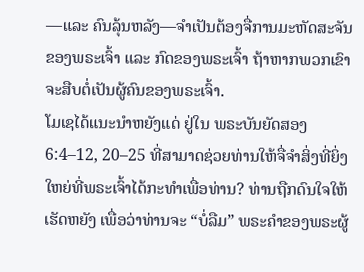—ແລະ ຄົນລຸ້ນຫລັງ—ຈຳເປັນຕ້ອງຈື່ການມະຫັດສະຈັນຂອງພຣະເຈົ້າ ແລະ ກົດຂອງພຣະເຈົ້າ ຖ້າຫາກພວກເຂົາຈະສືບຕໍ່ເປັນຜູ້ຄົນຂອງພຣະເຈົ້າ.
ໂມເຊໄດ້ແນະນຳຫຍັງແດ່ ຢູ່ໃນ ພຣະບັນຍັດສອງ 6:4–12, 20–25 ທີ່ສາມາດຊ່ວຍທ່ານໃຫ້ຈື່ຈຳສິ່ງທີ່ຍິ່ງໃຫຍ່ທີ່ພຣະເຈົ້າໄດ້ກະທຳເພື່ອທ່ານ? ທ່ານຖືກດົນໃຈໃຫ້ເຮັດຫຍັງ ເພື່ອວ່າທ່ານຈະ “ບໍ່ລືມ” ພຣະຄຳຂອງພຣະຜູ້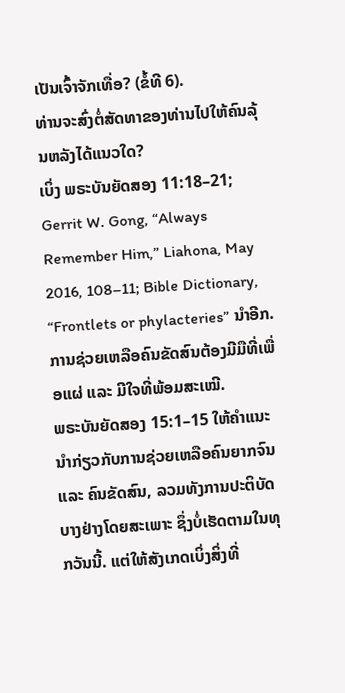ເປັນເຈົ້າຈັກເທື່ອ? (ຂໍ້ທີ 6).
ທ່ານຈະສົ່ງຕໍ່ສັດທາຂອງທ່ານໄປໃຫ້ຄົນລຸ້ນຫລັງໄດ້ແນວໃດ?
ເບິ່ງ ພຣະບັນຍັດສອງ 11:18–21; Gerrit W. Gong, “Always Remember Him,” Liahona, May 2016, 108–11; Bible Dictionary, “Frontlets or phylacteries” ນຳອີກ.
ການຊ່ວຍເຫລືອຄົນຂັດສົນຕ້ອງມີມືທີ່ເພື່ອແຜ່ ແລະ ມີໃຈທີ່ພ້ອມສະເໝີ.
ພຣະບັນຍັດສອງ 15:1–15 ໃຫ້ຄຳແນະນຳກ່ຽວກັບການຊ່ວຍເຫລືອຄົນຍາກຈົນ ແລະ ຄົນຂັດສົນ, ລວມທັງການປະຕິບັດບາງຢ່າງໂດຍສະເພາະ ຊຶ່ງບໍ່ເຮັດຕາມໃນທຸກວັນນີ້. ແຕ່ໃຫ້ສັງເກດເບິ່ງສິ່ງທີ່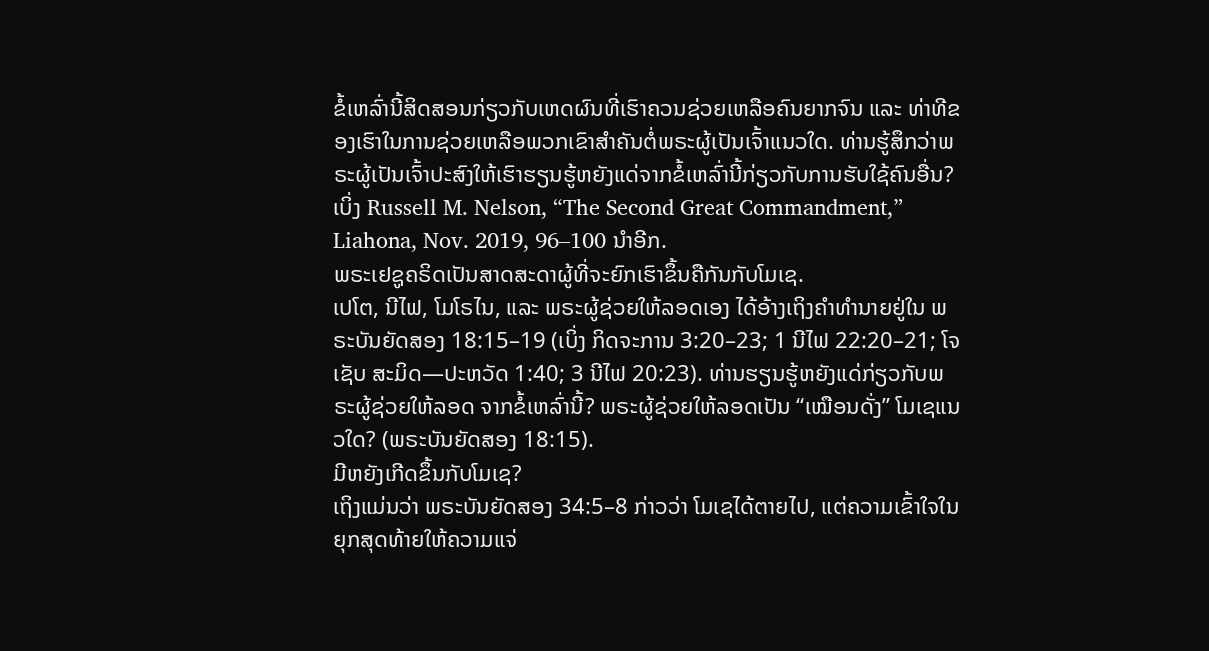ຂໍ້ເຫລົ່ານີ້ສິດສອນກ່ຽວກັບເຫດຜົນທີ່ເຮົາຄວນຊ່ວຍເຫລືອຄົນຍາກຈົນ ແລະ ທ່າທີຂອງເຮົາໃນການຊ່ວຍເຫລືອພວກເຂົາສຳຄັນຕໍ່ພຣະຜູ້ເປັນເຈົ້າແນວໃດ. ທ່ານຮູ້ສຶກວ່າພຣະຜູ້ເປັນເຈົ້າປະສົງໃຫ້ເຮົາຮຽນຮູ້ຫຍັງແດ່ຈາກຂໍ້ເຫລົ່ານີ້ກ່ຽວກັບການຮັບໃຊ້ຄົນອື່ນ?
ເບິ່ງ Russell M. Nelson, “The Second Great Commandment,” Liahona, Nov. 2019, 96–100 ນຳອີກ.
ພຣະເຢຊູຄຣິດເປັນສາດສະດາຜູ້ທີ່ຈະຍົກເຮົາຂຶ້ນຄືກັນກັບໂມເຊ.
ເປໂຕ, ນີໄຟ, ໂມໂຣໄນ, ແລະ ພຣະຜູ້ຊ່ວຍໃຫ້ລອດເອງ ໄດ້ອ້າງເຖິງຄຳທຳນາຍຢູ່ໃນ ພຣະບັນຍັດສອງ 18:15–19 (ເບິ່ງ ກິດຈະການ 3:20–23; 1 ນີໄຟ 22:20–21; ໂຈເຊັບ ສະມິດ—ປະຫວັດ 1:40; 3 ນີໄຟ 20:23). ທ່ານຮຽນຮູ້ຫຍັງແດ່ກ່ຽວກັບພຣະຜູ້ຊ່ວຍໃຫ້ລອດ ຈາກຂໍ້ເຫລົ່ານີ້? ພຣະຜູ້ຊ່ວຍໃຫ້ລອດເປັນ “ເໝືອນດັ່ງ” ໂມເຊແນວໃດ? (ພຣະບັນຍັດສອງ 18:15).
ມີຫຍັງເກີດຂຶ້ນກັບໂມເຊ?
ເຖິງແມ່ນວ່າ ພຣະບັນຍັດສອງ 34:5–8 ກ່າວວ່າ ໂມເຊໄດ້ຕາຍໄປ, ແຕ່ຄວາມເຂົ້າໃຈໃນຍຸກສຸດທ້າຍໃຫ້ຄວາມແຈ່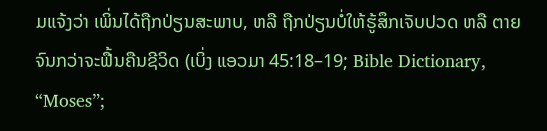ມແຈ້ງວ່າ ເພິ່ນໄດ້ຖືກປ່ຽນສະພາບ, ຫລື ຖືກປ່ຽນບໍ່ໃຫ້ຮູ້ສຶກເຈັບປວດ ຫລື ຕາຍ ຈົນກວ່າຈະຟື້ນຄືນຊີວິດ (ເບິ່ງ ແອວມາ 45:18–19; Bible Dictionary, “Moses”;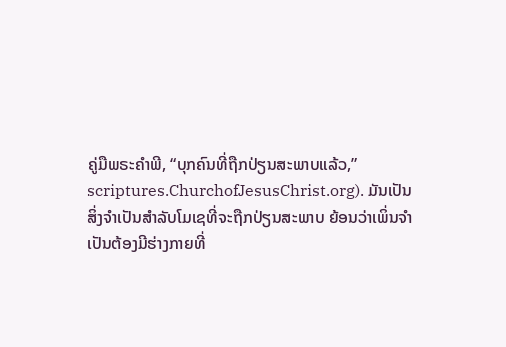ຄູ່ມືພຣະຄຳພີ, “ບຸກຄົນທີ່ຖືກປ່ຽນສະພາບແລ້ວ,” scriptures.ChurchofJesusChrist.org). ມັນເປັນສິ່ງຈຳເປັນສຳລັບໂມເຊທີ່ຈະຖືກປ່ຽນສະພາບ ຍ້ອນວ່າເພິ່ນຈຳເປັນຕ້ອງມີຮ່າງກາຍທີ່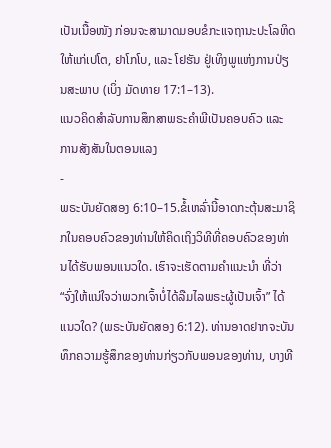ເປັນເນື້ອໜັງ ກ່ອນຈະສາມາດມອບຂໍກະແຈຖານະປະໂລຫິດໃຫ້ແກ່ເປໂຕ, ຢາໂກໂບ, ແລະ ໂຢຮັນ ຢູ່ເທິງພູແຫ່ງການປ່ຽນສະພາບ (ເບິ່ງ ມັດທາຍ 17:1–13).
ແນວຄິດສຳລັບການສຶກສາພຣະຄຳພີເປັນຄອບຄົວ ແລະ ການສັງສັນໃນຕອນແລງ
-
ພຣະບັນຍັດສອງ 6:10–15.ຂໍ້ເຫລົ່ານີ້ອາດກະຕຸ້ນສະມາຊິກໃນຄອບຄົວຂອງທ່ານໃຫ້ຄິດເຖິງວິທີທີ່ຄອບຄົວຂອງທ່ານໄດ້ຮັບພອນແນວໃດ. ເຮົາຈະເຮັດຕາມຄຳແນະນຳ ທີ່ວ່າ “ຈົ່ງໃຫ້ແນ່ໃຈວ່າພວກເຈົ້າບໍ່ໄດ້ລືມໄລພຣະຜູ້ເປັນເຈົ້າ” ໄດ້ແນວໃດ? (ພຣະບັນຍັດສອງ 6:12). ທ່ານອາດຢາກຈະບັນທຶກຄວາມຮູ້ສຶກຂອງທ່ານກ່ຽວກັບພອນຂອງທ່ານ, ບາງທີ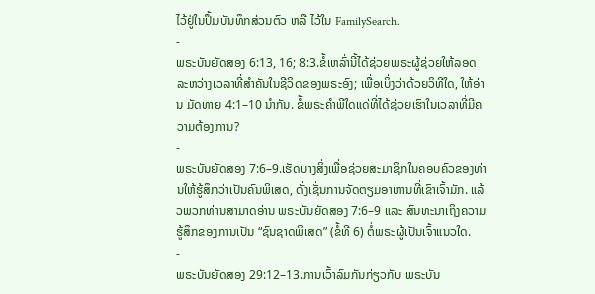ໄວ້ຢູ່ໃນປຶ້ມບັນທຶກສ່ວນຕົວ ຫລື ໄວ້ໃນ FamilySearch.
-
ພຣະບັນຍັດສອງ 6:13, 16; 8:3.ຂໍ້ເຫລົ່ານີ້ໄດ້ຊ່ວຍພຣະຜູ້ຊ່ວຍໃຫ້ລອດລະຫວ່າງເວລາທີ່ສຳຄັນໃນຊີວິດຂອງພຣະອົງ; ເພື່ອເບິ່ງວ່າດ້ວຍວິທີໃດ, ໃຫ້ອ່ານ ມັດທາຍ 4:1–10 ນຳກັນ. ຂໍ້ພຣະຄຳພີໃດແດ່ທີ່ໄດ້ຊ່ວຍເຮົາໃນເວລາທີ່ມີຄວາມຕ້ອງການ?
-
ພຣະບັນຍັດສອງ 7:6–9.ເຮັດບາງສິ່ງເພື່ອຊ່ວຍສະມາຊິກໃນຄອບຄົວຂອງທ່ານໃຫ້ຮູ້ສຶກວ່າເປັນຄົນພິເສດ, ດັ່ງເຊັ່ນການຈັດຕຽມອາຫານທີ່ເຂົາເຈົ້າມັກ. ແລ້ວພວກທ່ານສາມາດອ່ານ ພຣະບັນຍັດສອງ 7:6–9 ແລະ ສົນທະນາເຖິງຄວາມຮູ້ສຶກຂອງການເປັນ “ຊົນຊາດພິເສດ” (ຂໍ້ທີ 6) ຕໍ່ພຣະຜູ້ເປັນເຈົ້າແນວໃດ.
-
ພຣະບັນຍັດສອງ 29:12–13.ການເວົ້າລົມກັນກ່ຽວກັບ ພຣະບັນ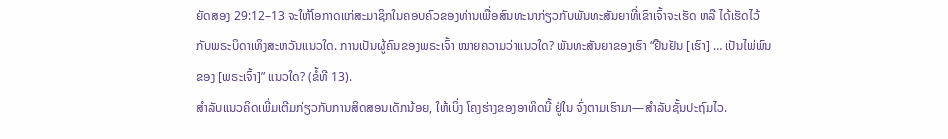ຍັດສອງ 29:12–13 ຈະໃຫ້ໂອກາດແກ່ສະມາຊິກໃນຄອບຄົວຂອງທ່ານເພື່ອສົນທະນາກ່ຽວກັບພັນທະສັນຍາທີ່ເຂົາເຈົ້າຈະເຮັດ ຫລື ໄດ້ເຮັດໄວ້ກັບພຣະບິດາເທິງສະຫວັນແນວໃດ. ການເປັນຜູ້ຄົນຂອງພຣະເຈົ້າ ໝາຍຄວາມວ່າແນວໃດ? ພັນທະສັນຍາຂອງເຮົາ “ຢືນຢັນ [ເຮົາ] … ເປັນໄພ່ພົນຂອງ [ພຣະເຈົ້າ]” ແນວໃດ? (ຂໍ້ທີ 13).
ສຳລັບແນວຄິດເພີ່ມເຕີມກ່ຽວກັບການສິດສອນເດັກນ້ອຍ, ໃຫ້ເບິ່ງ ໂຄງຮ່າງຂອງອາທິດນີ້ ຢູ່ໃນ ຈົ່ງຕາມເຮົາມາ—ສຳລັບຊັ້ນປະຖົມໄວ.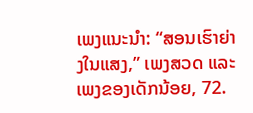ເພງແນະນຳ: “ສອນເຮົາຍ່າງໃນແສງ,” ເພງສວດ ແລະ ເພງຂອງເດັກນ້ອຍ, 72.